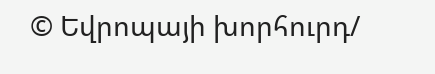© Եվրոպայի խորհուրդ/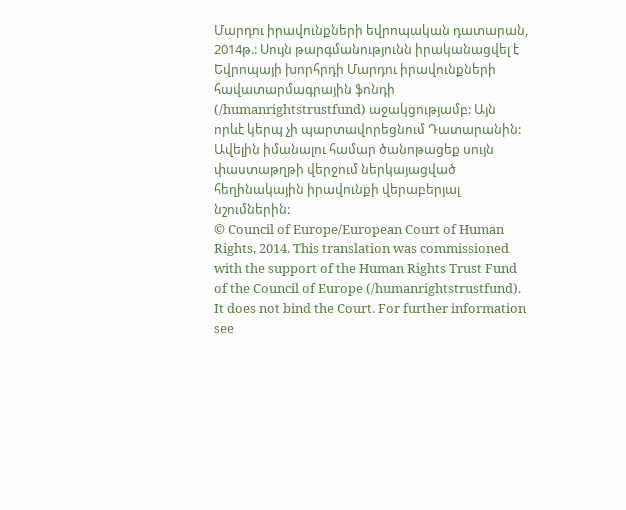Մարդու իրավունքների եվրոպական դատարան, 2014թ.: Սույն թարգմանությունն իրականացվել է Եվրոպայի խորհրդի Մարդու իրավունքների հավատարմագրային ֆոնդի (/humanrightstrustfund) աջակցությամբ: Այն որևէ կերպ չի պարտավորեցնում Դատարանին: Ավելին իմանալու համար ծանոթացեք սույն փաստաթղթի վերջում ներկայացված հեղինակային իրավունքի վերաբերյալ նշումներին:
© Council of Europe/European Court of Human Rights, 2014. This translation was commissioned with the support of the Human Rights Trust Fund of the Council of Europe (/humanrightstrustfund). It does not bind the Court. For further information see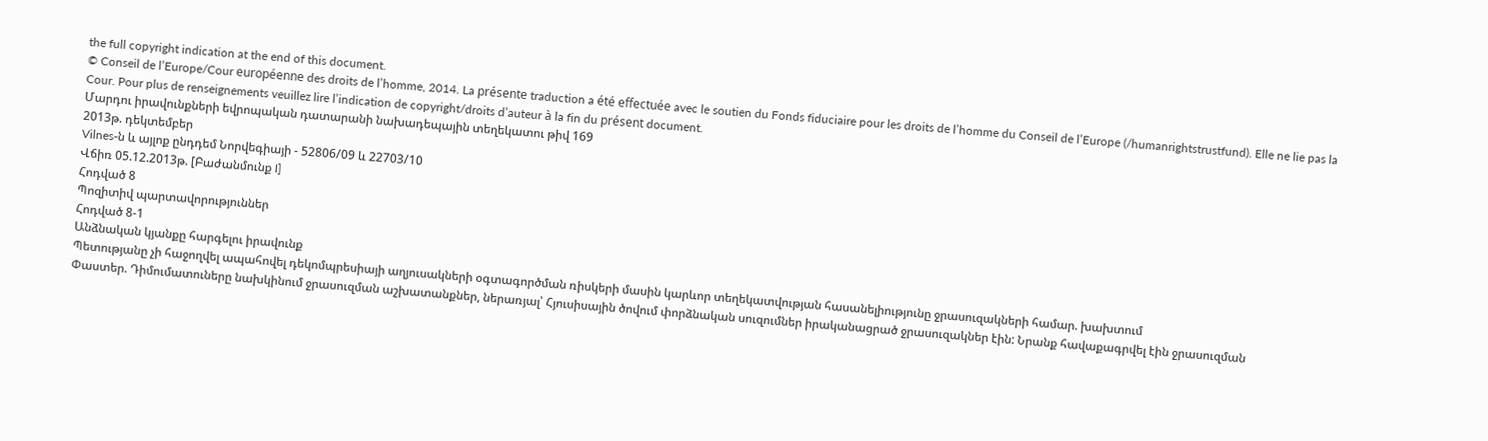the full copyright indication at the end of this document.
© Conseil de l’Europe/Cour européenne des droits de l’homme, 2014. La présente traduction a été effectuée avec le soutien du Fonds fiduciaire pour les droits de l’homme du Conseil de l’Europe (/humanrightstrustfund). Elle ne lie pas la Cour. Pour plus de renseignements veuillez lire l’indication de copyright/droits d’auteur à la fin du présent document.
Մարդու իրավունքների եվրոպական դատարանի նախադեպային տեղեկատու թիվ 169
2013թ. դեկտեմբեր
Vilnes-ն և այլոք ընդդեմ Նորվեգիայի - 52806/09 և 22703/10
Վճիռ 05.12.2013թ. [Բաժանմունք I]
Հոդված 8
Պոզիտիվ պարտավորություններ
Հոդված 8-1
Անձնական կյանքը հարգելու իրավունք
Պետությանը չի հաջողվել ապահովել դեկոմպրեսիայի աղյուսակների օգտագործման ռիսկերի մասին կարևոր տեղեկատվության հասանելիությունը ջրասուզակների համար. խախտում
Փաստեր. Դիմումատուները նախկինում ջրասուզման աշխատանքներ, ներառյալ՝ Հյուսիսային ծովում փորձնական սուզումներ իրականացրած ջրասուզակներ էին: Նրանք հավաքագրվել էին ջրասուզման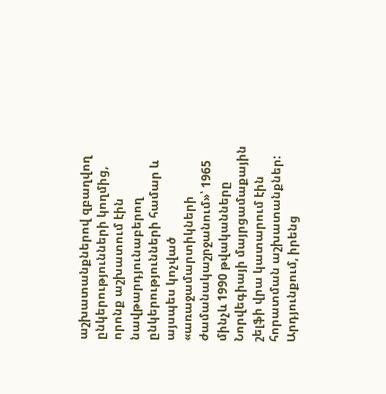աշխատանքներով զբաղվող ընկերությունների կողմից, որոնք աշխատում էին նավթարդյունաբերող ընկերությունների համար և այսպես կոչված «առաջամարտիկների ժամանակաշրջանում»՝ 1965 մինչև 1990 թվականները Նորվեգիայի մայրցամաքային շելֆի վրա կատարում էին հորատման աշխատանքներ: Արդյունքում, իրենց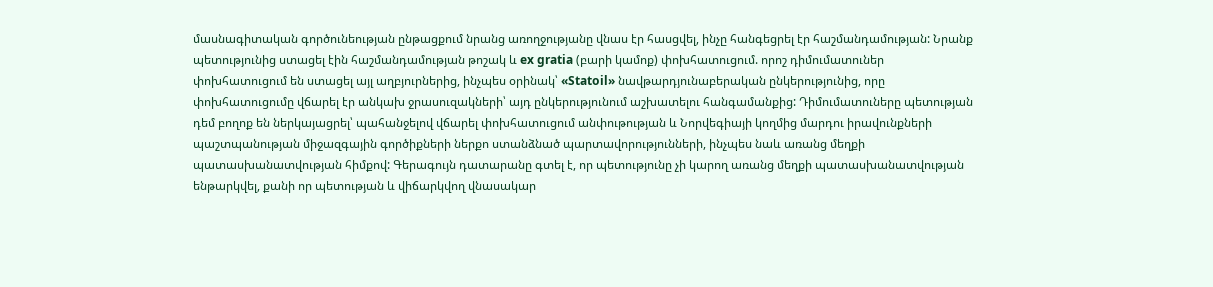մասնագիտական գործունեության ընթացքում նրանց առողջությանը վնաս էր հասցվել, ինչը հանգեցրել էր հաշմանդամության: Նրանք պետությունից ստացել էին հաշմանդամության թոշակ և ex gratia (բարի կամոք) փոխհատուցում. որոշ դիմումատուներ փոխհատուցում են ստացել այլ աղբյուրներից, ինչպես օրինակ՝ «Statoil» նավթարդյունաբերական ընկերությունից, որը փոխհատուցումը վճարել էր անկախ ջրասուզակների՝ այդ ընկերությունում աշխատելու հանգամանքից: Դիմումատուները պետության դեմ բողոք են ներկայացրել՝ պահանջելով վճարել փոխհատուցում անփութության և Նորվեգիայի կողմից մարդու իրավունքների պաշտպանության միջազգային գործիքների ներքո ստանձնած պարտավորությունների, ինչպես նաև առանց մեղքի պատասխանատվության հիմքով: Գերագույն դատարանը գտել է, որ պետությունը չի կարող առանց մեղքի պատասխանատվության ենթարկվել, քանի որ պետության և վիճարկվող վնասակար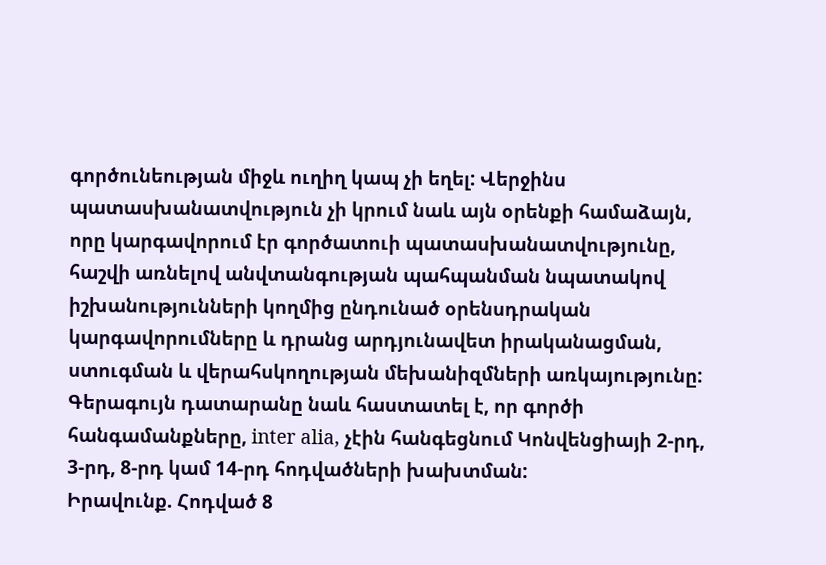գործունեության միջև ուղիղ կապ չի եղել: Վերջինս պատասխանատվություն չի կրում նաև այն օրենքի համաձայն, որը կարգավորում էր գործատուի պատասխանատվությունը, հաշվի առնելով անվտանգության պահպանման նպատակով իշխանությունների կողմից ընդունած օրենսդրական կարգավորումները և դրանց արդյունավետ իրականացման, ստուգման և վերահսկողության մեխանիզմների առկայությունը: Գերագույն դատարանը նաև հաստատել է, որ գործի հանգամանքները, inter alia, չէին հանգեցնում Կոնվենցիայի 2-րդ, 3-րդ, 8-րդ կամ 14-րդ հոդվածների խախտման:
Իրավունք. Հոդված 8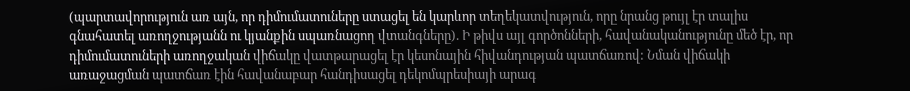(պարտավորություն առ այն, որ դիմումատուները ստացել են կարևոր տեղեկատվություն, որը նրանց թույլ էր տալիս գնահատել առողջությանն ու կյանքին սպառնացող վտանգները). Ի թիվս այլ գործոնների, հավանականությունը մեծ էր, որ դիմումատուների առողջական վիճակը վատթարացել էր կեսոնային հիվանդության պատճառով: Նման վիճակի առաջացման պատճառ էին հավանաբար հանդիսացել դեկոմպրեսիայի արագ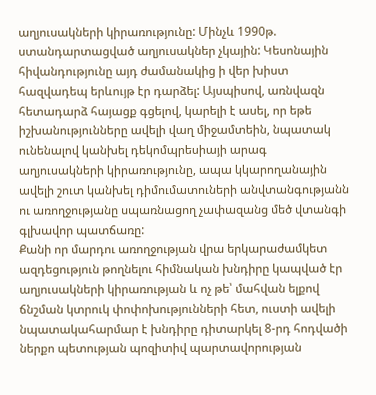աղյուսակների կիրառությունը: Մինչև 1990թ. ստանդարտացված աղյուսակներ չկային: Կեսոնային հիվանդությունը այդ ժամանակից ի վեր խիստ հազվադեպ երևույթ էր դարձել: Այսպիսով, առնվազն հետադարձ հայացք գցելով, կարելի է ասել, որ եթե իշխանությունները ավելի վաղ միջամտեին, նպատակ ունենալով կանխել դեկոմպրեսիայի արագ աղյուսակների կիրառությունը, ապա կկարողանային ավելի շուտ կանխել դիմումատուների անվտանգությանն ու առողջությանը սպառնացող չափազանց մեծ վտանգի գլխավոր պատճառը:
Քանի որ մարդու առողջության վրա երկարաժամկետ ազդեցություն թողնելու հիմնական խնդիրը կապված էր աղյուսակների կիրառության և ոչ թե՝ մահվան ելքով ճնշման կտրուկ փոփոխությունների հետ, ուստի ավելի նպատակահարմար է խնդիրը դիտարկել 8-րդ հոդվածի ներքո պետության պոզիտիվ պարտավորության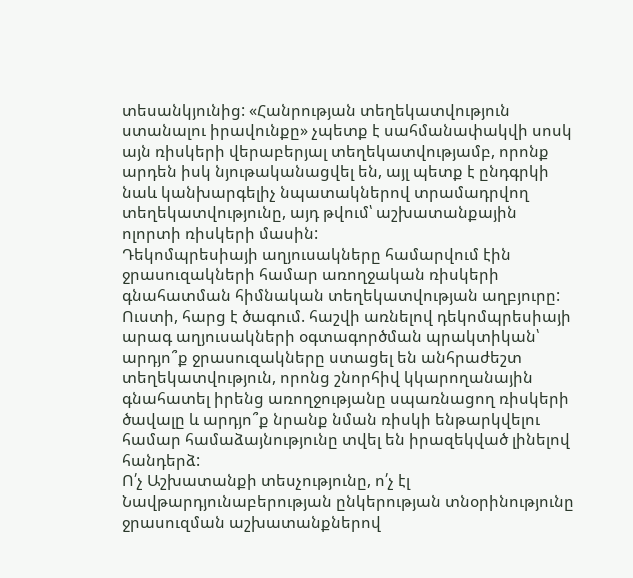տեսանկյունից: «Հանրության տեղեկատվություն ստանալու իրավունքը» չպետք է սահմանափակվի սոսկ այն ռիսկերի վերաբերյալ տեղեկատվությամբ, որոնք արդեն իսկ նյութականացվել են, այլ պետք է ընդգրկի նաև կանխարգելիչ նպատակներով տրամադրվող տեղեկատվությունը, այդ թվում՝ աշխատանքային ոլորտի ռիսկերի մասին:
Դեկոմպրեսիայի աղյուսակները համարվում էին ջրասուզակների համար առողջական ռիսկերի գնահատման հիմնական տեղեկատվության աղբյուրը: Ուստի, հարց է ծագում. հաշվի առնելով դեկոմպրեսիայի արագ աղյուսակների օգտագործման պրակտիկան՝ արդյո՞ք ջրասուզակները ստացել են անհրաժեշտ տեղեկատվություն, որոնց շնորհիվ կկարողանային գնահատել իրենց առողջությանը սպառնացող ռիսկերի ծավալը և արդյո՞ք նրանք նման ռիսկի ենթարկվելու համար համաձայնությունը տվել են իրազեկված լինելով հանդերձ:
Ո՛չ Աշխատանքի տեսչությունը, ո՛չ էլ Նավթարդյունաբերության ընկերության տնօրինությունը ջրասուզման աշխատանքներով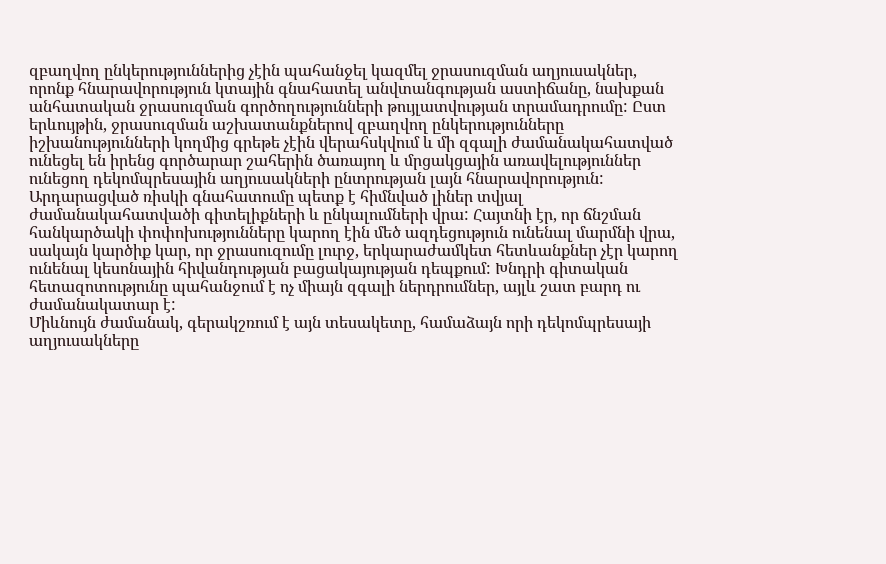զբաղվող ընկերություններից չէին պահանջել կազմել ջրասուզման աղյուսակներ, որոնք հնարավորություն կտային գնահատել անվտանգության աստիճանը, նախքան անհատական ջրասուզման գործողությունների թույլատվության տրամադրումը: Ըստ երևույթին, ջրասուզման աշխատանքներով զբաղվող ընկերությունները իշխանությունների կողմից գրեթե չէին վերահսկվում և մի զգալի ժամանակահատված ունեցել են իրենց գործարար շահերին ծառայող և մրցակցային առավելություններ ունեցող դեկոմպրեսային աղյուսակների ընտրության լայն հնարավորություն:
Արդարացված ռիսկի գնահատումը պետք է հիմնված լիներ տվյալ ժամանակահատվածի գիտելիքների և ընկալումների վրա: Հայտնի էր, որ ճնշման հանկարծակի փոփոխությունները կարող էին մեծ ազդեցություն ունենալ մարմնի վրա, սակայն կարծիք կար, որ ջրասուզումը լուրջ, երկարաժամկետ հետևանքներ չէր կարող ունենալ կեսոնային հիվանդության բացակայության դեպքում: Խնդրի գիտական հետազոտությունը պահանջում է ոչ միայն զգալի ներդրումներ, այլև շատ բարդ ու ժամանակատար է:
Միևնույն ժամանակ, գերակշռում է այն տեսակետը, համաձայն որի դեկոմպրեսայի աղյուսակները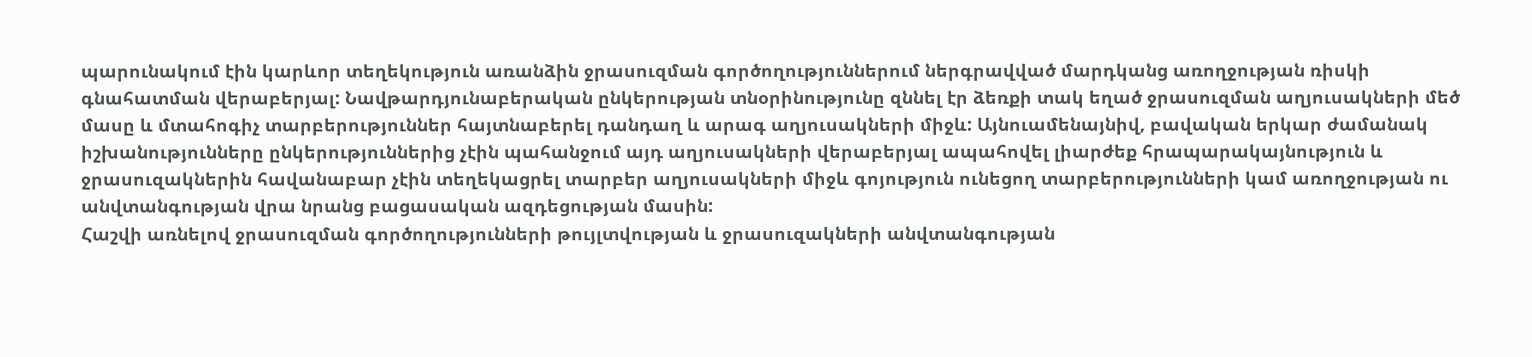պարունակում էին կարևոր տեղեկություն առանձին ջրասուզման գործողություններում ներգրավված մարդկանց առողջության ռիսկի գնահատման վերաբերյալ: Նավթարդյունաբերական ընկերության տնօրինությունը զննել էր ձեռքի տակ եղած ջրասուզման աղյուսակների մեծ մասը և մտահոգիչ տարբերություններ հայտնաբերել դանդաղ և արագ աղյուսակների միջև: Այնուամենայնիվ, բավական երկար ժամանակ իշխանությունները ընկերություններից չէին պահանջում այդ աղյուսակների վերաբերյալ ապահովել լիարժեք հրապարակայնություն և ջրասուզակներին հավանաբար չէին տեղեկացրել տարբեր աղյուսակների միջև գոյություն ունեցող տարբերությունների կամ առողջության ու անվտանգության վրա նրանց բացասական ազդեցության մասին:
Հաշվի առնելով ջրասուզման գործողությունների թույլտվության և ջրասուզակների անվտանգության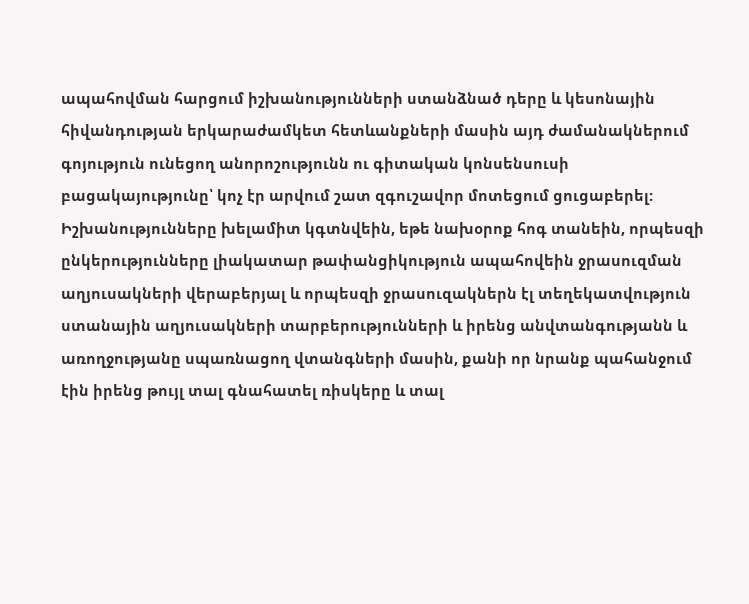ապահովման հարցում իշխանությունների ստանձնած դերը և կեսոնային հիվանդության երկարաժամկետ հետևանքների մասին այդ ժամանակներում գոյություն ունեցող անորոշությունն ու գիտական կոնսենսուսի բացակայությունը՝ կոչ էր արվում շատ զգուշավոր մոտեցում ցուցաբերել: Իշխանությունները խելամիտ կգտնվեին, եթե նախօրոք հոգ տանեին, որպեսզի ընկերությունները լիակատար թափանցիկություն ապահովեին ջրասուզման աղյուսակների վերաբերյալ և որպեսզի ջրասուզակներն էլ տեղեկատվություն ստանային աղյուսակների տարբերությունների և իրենց անվտանգությանն և առողջությանը սպառնացող վտանգների մասին, քանի որ նրանք պահանջում էին իրենց թույլ տալ գնահատել ռիսկերը և տալ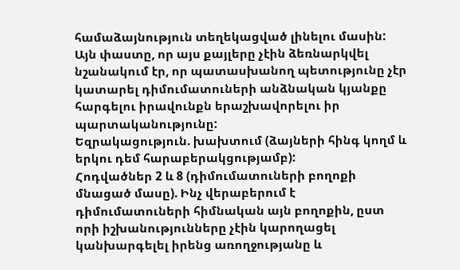համաձայնություն տեղեկացված լինելու մասին: Այն փաստը, որ այս քայլերը չէին ձեռնարկվել նշանակում էր, որ պատասխանող պետությունը չէր կատարել դիմումատուների անձնական կյանքը հարգելու իրավունքն երաշխավորելու իր պարտականությունը:
Եզրակացություն. խախտում (ձայների հինգ կողմ և երկու դեմ հարաբերակցությամբ):
Հոդվածներ 2 և 8 (դիմումատուների բողոքի մնացած մասը). Ինչ վերաբերում է դիմումատուների հիմնական այն բողոքին, ըստ որի իշխանությունները չէին կարողացել կանխարգելել իրենց առողջությանը և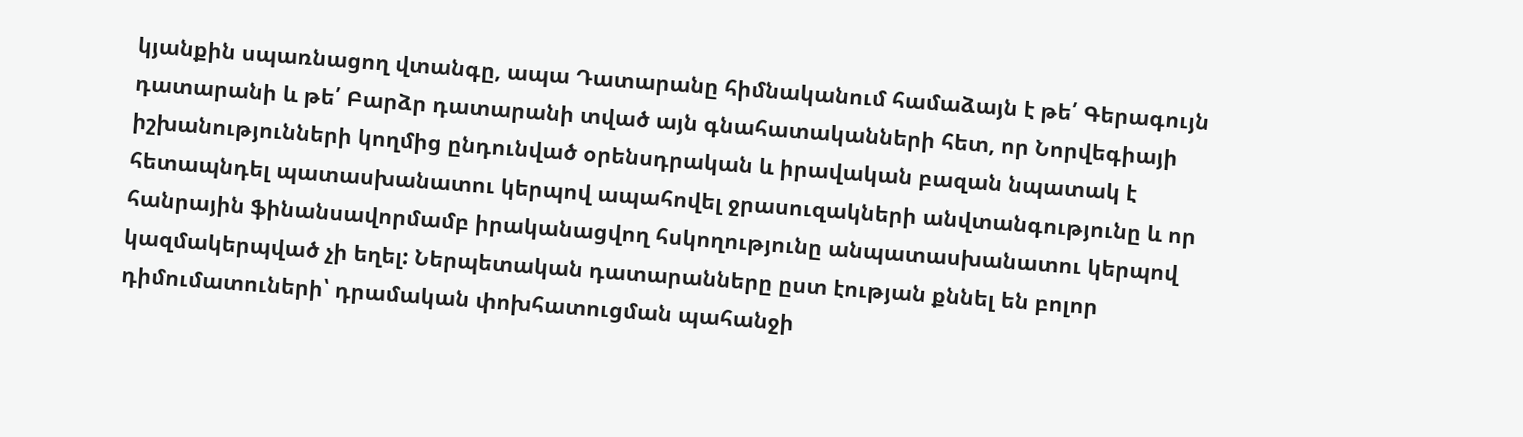կյանքին սպառնացող վտանգը, ապա Դատարանը հիմնականում համաձայն է թե՛ Գերագույն դատարանի և թե՛ Բարձր դատարանի տված այն գնահատականների հետ, որ Նորվեգիայի իշխանությունների կողմից ընդունված օրենսդրական և իրավական բազան նպատակ է հետապնդել պատասխանատու կերպով ապահովել ջրասուզակների անվտանգությունը և որ հանրային ֆինանսավորմամբ իրականացվող հսկողությունը անպատասխանատու կերպով կազմակերպված չի եղել: Ներպետական դատարանները ըստ էության քննել են բոլոր դիմումատուների՝ դրամական փոխհատուցման պահանջի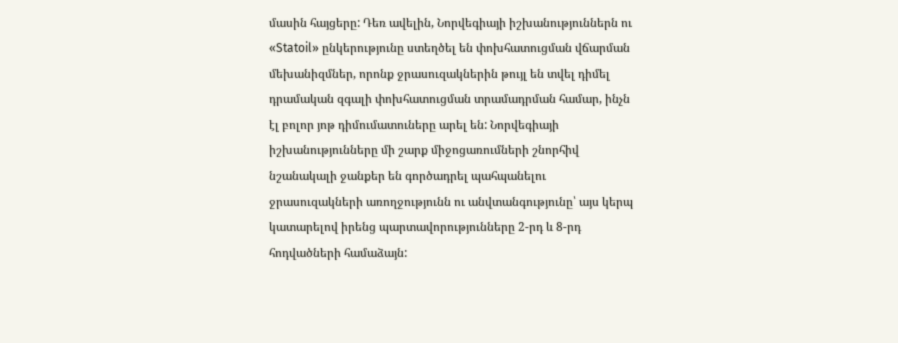մասին հայցերը: Դեռ ավելին, Նորվեգիայի իշխանություններն ու «Statoil» ընկերությունը ստեղծել են փոխհատուցման վճարման մեխանիզմներ, որոնք ջրասուզակներին թույլ են տվել դիմել դրամական զգալի փոխհատուցման տրամադրման համար, ինչն էլ բոլոր յոթ դիմումատուները արել են: Նորվեգիայի իշխանությունները մի շարք միջոցառումների շնորհիվ նշանակալի ջանքեր են գործադրել պահպանելու ջրասուզակների առողջությունն ու անվտանգությունը՝ այս կերպ կատարելով իրենց պարտավորությունները 2-րդ և 8-րդ հոդվածների համաձայն: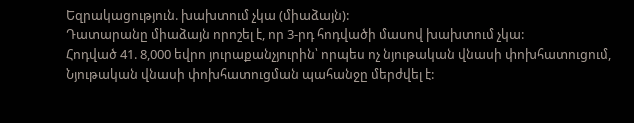Եզրակացություն. խախտում չկա (միաձայն):
Դատարանը միաձայն որոշել է, որ 3-րդ հոդվածի մասով խախտում չկա:
Հոդված 41. 8,000 եվրո յուրաքանչյուրին՝ որպես ոչ նյութական վնասի փոխհատուցում, Նյութական վնասի փոխհատուցման պահանջը մերժվել է: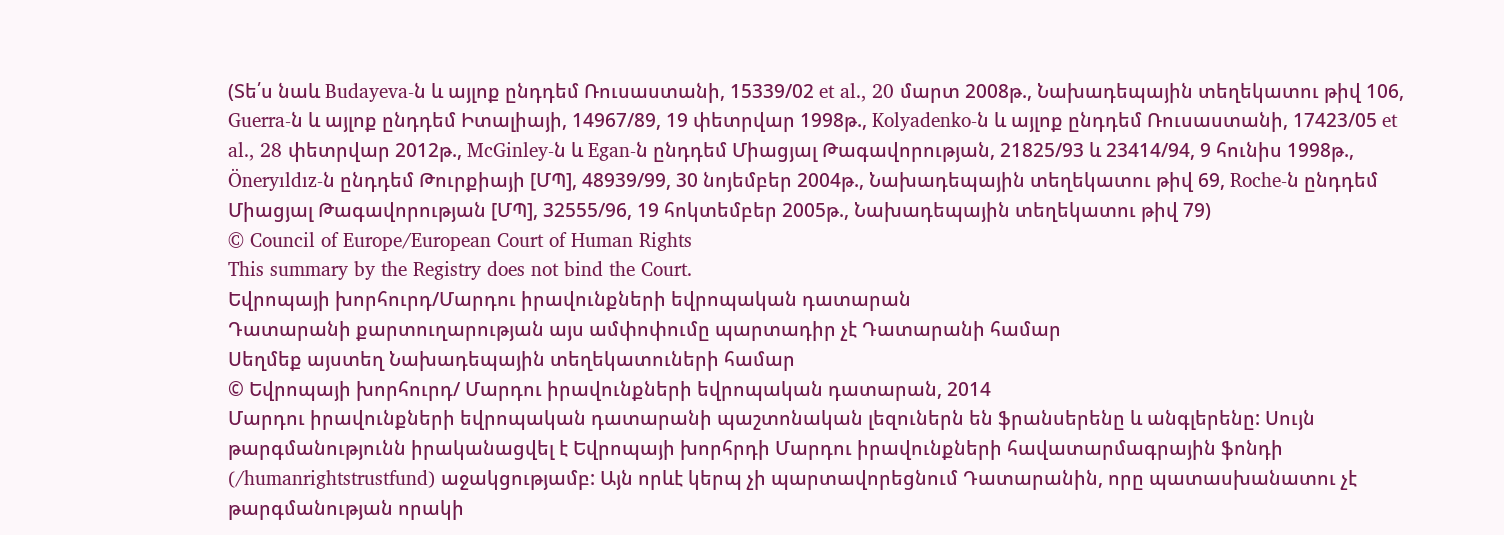(Տե՛ս նաև Budayeva-ն և այլոք ընդդեմ Ռուսաստանի, 15339/02 et al., 20 մարտ 2008թ., Նախադեպային տեղեկատու թիվ 106, Guerra-ն և այլոք ընդդեմ Իտալիայի, 14967/89, 19 փետրվար 1998թ., Kolyadenko-ն և այլոք ընդդեմ Ռուսաստանի, 17423/05 et al., 28 փետրվար 2012թ., McGinley-ն և Egan-ն ընդդեմ Միացյալ Թագավորության, 21825/93 և 23414/94, 9 հունիս 1998թ., Öneryıldız-ն ընդդեմ Թուրքիայի [ՄՊ], 48939/99, 30 նոյեմբեր 2004թ., Նախադեպային տեղեկատու թիվ 69, Roche-ն ընդդեմ Միացյալ Թագավորության [ՄՊ], 32555/96, 19 հոկտեմբեր 2005թ., Նախադեպային տեղեկատու թիվ 79)
© Council of Europe/European Court of Human Rights
This summary by the Registry does not bind the Court.
Եվրոպայի խորհուրդ/Մարդու իրավունքների եվրոպական դատարան
Դատարանի քարտուղարության այս ամփոփումը պարտադիր չէ Դատարանի համար
Սեղմեք այստեղ Նախադեպային տեղեկատուների համար
© Եվրոպայի խորհուրդ/ Մարդու իրավունքների եվրոպական դատարան, 2014
Մարդու իրավունքների եվրոպական դատարանի պաշտոնական լեզուներն են ֆրանսերենը և անգլերենը: Սույն թարգմանությունն իրականացվել է Եվրոպայի խորհրդի Մարդու իրավունքների հավատարմագրային ֆոնդի (/humanrightstrustfund) աջակցությամբ: Այն որևէ կերպ չի պարտավորեցնում Դատարանին, որը պատասխանատու չէ թարգմանության որակի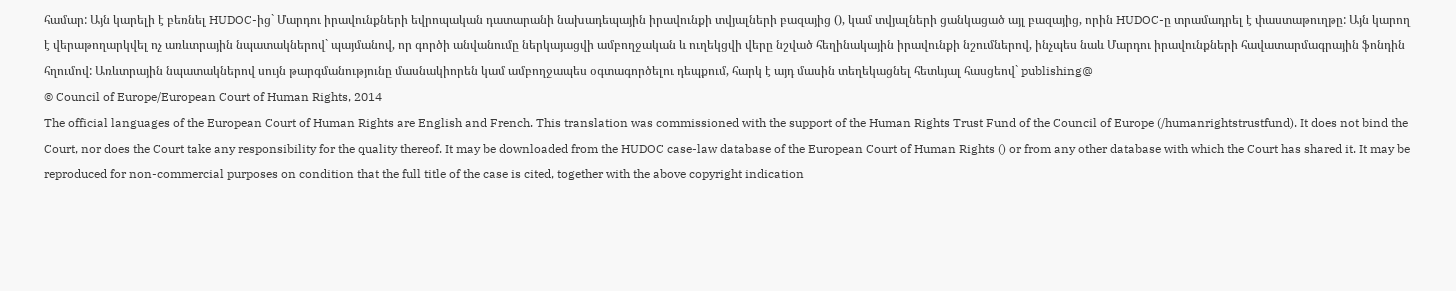համար: Այն կարելի է բեռնել HUDOC-ից` Մարդու իրավունքների եվրոպական դատարանի նախադեպային իրավունքի տվյալների բազայից (), կամ տվյալների ցանկացած այլ բազայից, որին HUDOC-ը տրամադրել է փաստաթուղթը: Այն կարող է վերաթողարկվել ոչ առևտրային նպատակներով` պայմանով, որ գործի անվանումը ներկայացվի ամբողջական և ուղեկցվի վերը նշված հեղինակային իրավունքի նշումներով, ինչպես նաև Մարդու իրավունքների հավատարմագրային ֆոնդին հղումով: Առևտրային նպատակներով սույն թարգմանությունը մասնակիորեն կամ ամբողջապես օգտագործելու դեպքում, հարկ է այդ մասին տեղեկացնել հետևյալ հասցեով` publishing@
© Council of Europe/European Court of Human Rights, 2014
The official languages of the European Court of Human Rights are English and French. This translation was commissioned with the support of the Human Rights Trust Fund of the Council of Europe (/humanrightstrustfund). It does not bind the Court, nor does the Court take any responsibility for the quality thereof. It may be downloaded from the HUDOC case-law database of the European Court of Human Rights () or from any other database with which the Court has shared it. It may be reproduced for non-commercial purposes on condition that the full title of the case is cited, together with the above copyright indication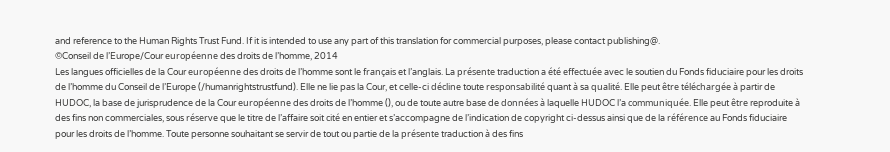and reference to the Human Rights Trust Fund. If it is intended to use any part of this translation for commercial purposes, please contact publishing@.
©Conseil de l’Europe/Cour européenne des droits de l’homme, 2014
Les langues officielles de la Cour européenne des droits de l’homme sont le français et l’anglais. La présente traduction a été effectuée avec le soutien du Fonds fiduciaire pour les droits de l’homme du Conseil de l’Europe (/humanrightstrustfund). Elle ne lie pas la Cour, et celle-ci décline toute responsabilité quant à sa qualité. Elle peut être téléchargée à partir de HUDOC, la base de jurisprudence de la Cour européenne des droits de l’homme (), ou de toute autre base de données à laquelle HUDOC l’a communiquée. Elle peut être reproduite à des fins non commerciales, sous réserve que le titre de l’affaire soit cité en entier et s’accompagne de l’indication de copyright ci-dessus ainsi que de la référence au Fonds fiduciaire pour les droits de l’homme. Toute personne souhaitant se servir de tout ou partie de la présente traduction à des fins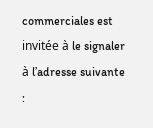commerciales est invitée à le signaler à l’adresse suivante :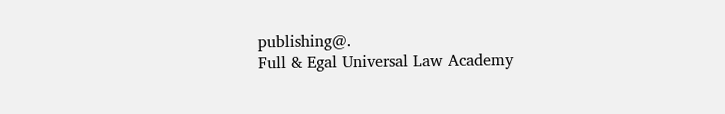publishing@.
Full & Egal Universal Law Academy